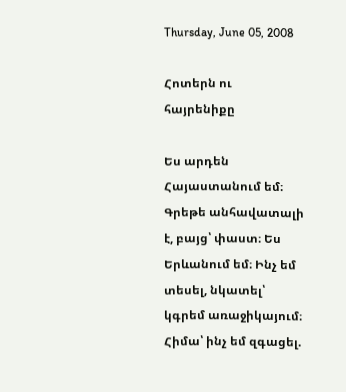Thursday, June 05, 2008

Հոտերն ու հայրենիքը

Ես արդեն Հայաստանում եմ։ Գրեթե անհավատալի է, բայց՝ փաստ։ Ես Երևանում եմ։ Ինչ եմ տեսել, նկատել՝ կգրեմ առաջիկայում։ Հիմա՝ ինչ եմ զգացել.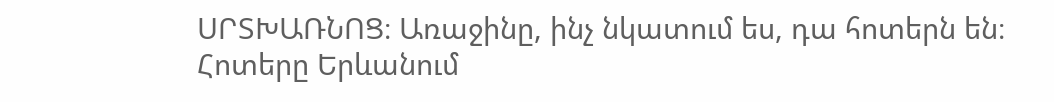ՍՐՏԽԱՌՆՈՑ։ Առաջինը, ինչ նկատում ես, դա հոտերն են։ Հոտերը Երևանում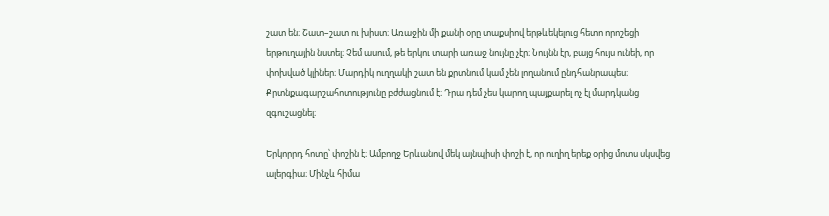շատ են։ Շատ–շատ ու խիստ։ Առաջին մի քանի օրը տաքսիով երթևեկելուց հետո որոշեցի երթուղային նստել։ Չեմ ասում, թե երկու տարի առաջ նույնը չէր։ Նույնն էր, բայց հույս ունեի, որ փոխված կլիներ։ Մարդիկ ուղղակի շատ են քրտնում կամ չեն լողանում ընդհանրապես։ Քրտնքագարշահոտությունը բժժացնում է։ Դրա դեմ չես կարող պայքարել ոչ էլ մարդկանց զգուշացնել։

Երկորրդ հոտը՝ փոշին է։ Ամբողջ Երևանով մեկ այնպիսի փոշի է, որ ուղիղ երեք օրից մոտս սկսվեց ալերգիա։ Մինչև հիմա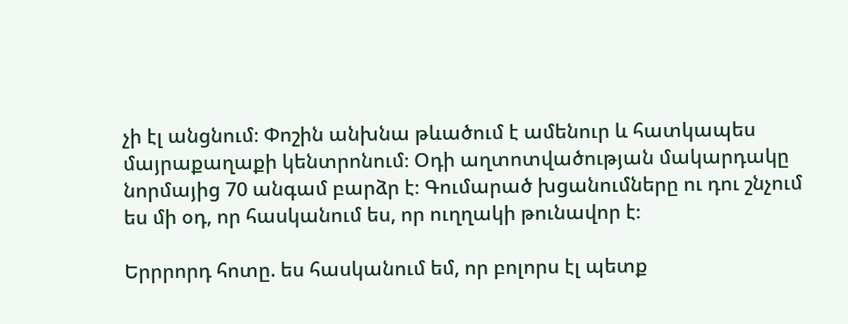չի էլ անցնում։ Փոշին անխնա թևածում է ամենուր և հատկապես մայրաքաղաքի կենտրոնում։ Օդի աղտոտվածության մակարդակը նորմայից 70 անգամ բարձր է։ Գումարած խցանումները ու դու շնչում ես մի օդ, որ հասկանում ես, որ ուղղակի թունավոր է։

Երրրորդ հոտը. ես հասկանում եմ, որ բոլորս էլ պետք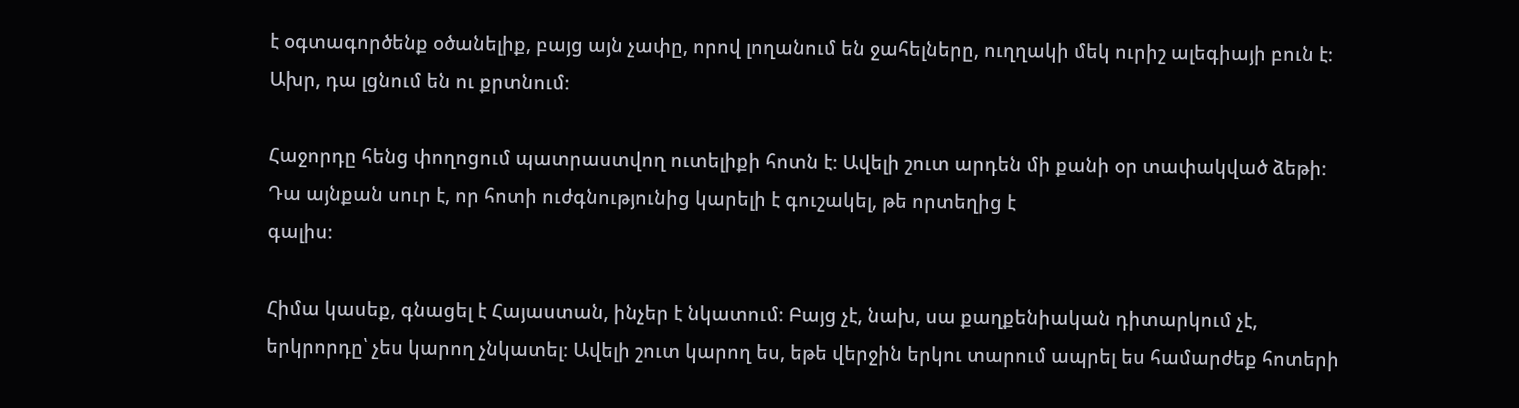է օգտագործենք օծանելիք, բայց այն չափը, որով լողանում են ջահելները, ուղղակի մեկ ուրիշ ալեգիայի բուն է։ Ախր, դա լցնում են ու քրտնում։

Հաջորդը հենց փողոցում պատրաստվող ուտելիքի հոտն է։ Ավելի շուտ արդեն մի քանի օր տափակված ձեթի։ Դա այնքան սուր է, որ հոտի ուժգնությունից կարելի է գուշակել, թե որտեղից է
գալիս։

Հիմա կասեք, գնացել է Հայաստան, ինչեր է նկատում։ Բայց չէ, նախ, սա քաղքենիական դիտարկում չէ, երկրորդը՝ չես կարող չնկատել։ Ավելի շուտ կարող ես, եթե վերջին երկու տարում ապրել ես համարժեք հոտերի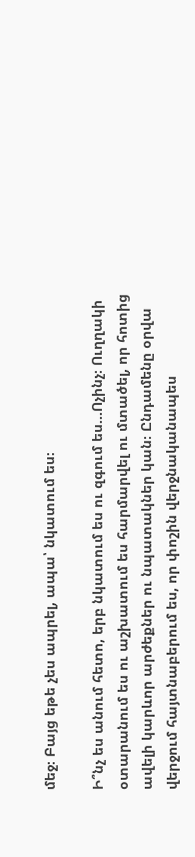մեջ։ Բայց եթե չես ապրել, ապա՝ նկատում ես։

Ի՞նչ ես անում հետո, երբ նկատում ես ու զգում ես...Ոչինչ։ Ուղղակի օտարանում ես ու աշխատում ես հարմարվել ու մտածել, որ հոտից ավելի կարևոր արժեքներ ու նպատակներ կան։ Ընդամենը օրվա վերջում հայտնաբերում ես, որ փոշին վերջնականապես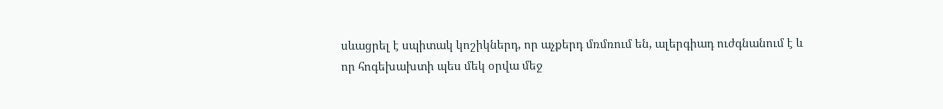սևացրել է սպիտակ կոշիկներդ, որ աչքերդ մռմռում են, ալերգիադ ուժգնանում է և որ հոգեխախտի պես մեկ օրվա մեջ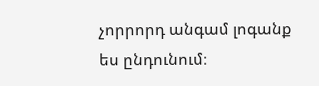չորրորդ անգամ լոգանք ես ընդունում։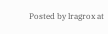Posted by lragrox at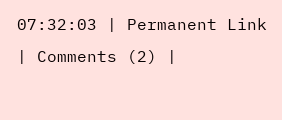07:32:03 | Permanent Link | Comments (2) |